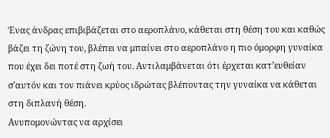Ένας άνδρας επιβιβάζεται στο αεροπλάνο, κάθεται στη θέση του και καθώς βάζει τη ζώνη του, βλέπει να μπαίνει στο αεροπλάνο η πιο όμορφη γυναίκα που έχει δει ποτέ στη ζωή του. Αντιλαμβάνεται ότι έρχεται κατ’ευθείαν σ’αυτόν και τον πιάνει κρύος ιδρώτας βλέποντας την γυναίκα να κάθεται στη διπλανή θέση.
Ανυπομονώντας να αρχίσει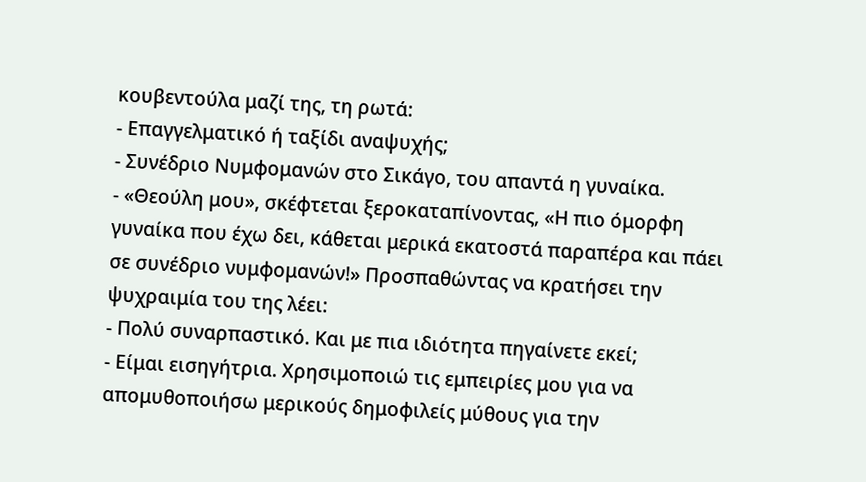κουβεντούλα μαζί της, τη ρωτά:
- Επαγγελματικό ή ταξίδι αναψυχής;
- Συνέδριο Νυμφομανών στο Σικάγο, του απαντά η γυναίκα.
- «Θεούλη μου», σκέφτεται ξεροκαταπίνοντας, «Η πιο όμορφη γυναίκα που έχω δει, κάθεται μερικά εκατοστά παραπέρα και πάει σε συνέδριο νυμφομανών!» Προσπαθώντας να κρατήσει την ψυχραιμία του της λέει:
- Πολύ συναρπαστικό. Και με πια ιδιότητα πηγαίνετε εκεί;
- Είμαι εισηγήτρια. Χρησιμοποιώ τις εμπειρίες μου για να απομυθοποιήσω μερικούς δημοφιλείς μύθους για την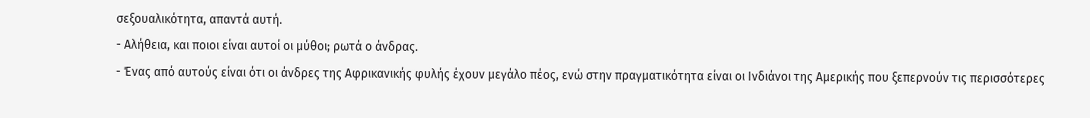σεξουαλικότητα, απαντά αυτή.
- Αλήθεια, και ποιοι είναι αυτοί οι μύθοι; ρωτά ο άνδρας.
- Ένας από αυτούς είναι ότι οι άνδρες της Αφρικανικής φυλής έχουν μεγάλο πέος, ενώ στην πραγματικότητα είναι οι Ινδιάνοι της Αμερικής που ξεπερνούν τις περισσότερες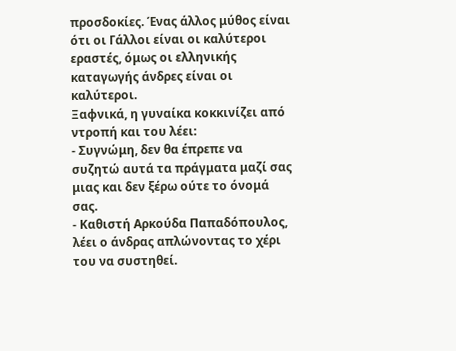προσδοκίες. Ένας άλλος μύθος είναι ότι οι Γάλλοι είναι οι καλύτεροι εραστές, όμως οι ελληνικής καταγωγής άνδρες είναι οι καλύτεροι.
Ξαφνικά, η γυναίκα κοκκινίζει από ντροπή και του λέει:
- Συγνώμη, δεν θα έπρεπε να συζητώ αυτά τα πράγματα μαζί σας μιας και δεν ξέρω ούτε το όνομά σας.
- Καθιστή Αρκούδα Παπαδόπουλος, λέει ο άνδρας απλώνοντας το χέρι του να συστηθεί.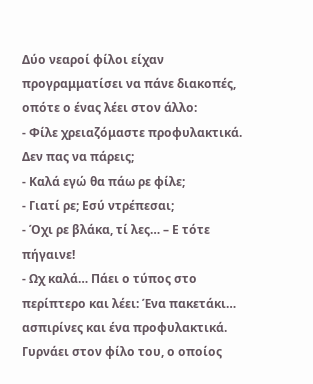Δύο νεαροί φίλοι είχαν προγραμματίσει να πάνε διακοπές, οπότε ο ένας λέει στον άλλο:
- Φίλε χρειαζόμαστε προφυλακτικά. Δεν πας να πάρεις;
- Καλά εγώ θα πάω ρε φίλε;
- Γιατί ρε; Εσύ ντρέπεσαι;
- Όχι ρε βλάκα, τί λες… – Ε τότε πήγαινε!
- Ωχ καλά… Πάει ο τύπος στο περίπτερο και λέει: Ένα πακετάκι… ασπιρίνες και ένα προφυλακτικά.
Γυρνάει στον φίλο του, ο οποίος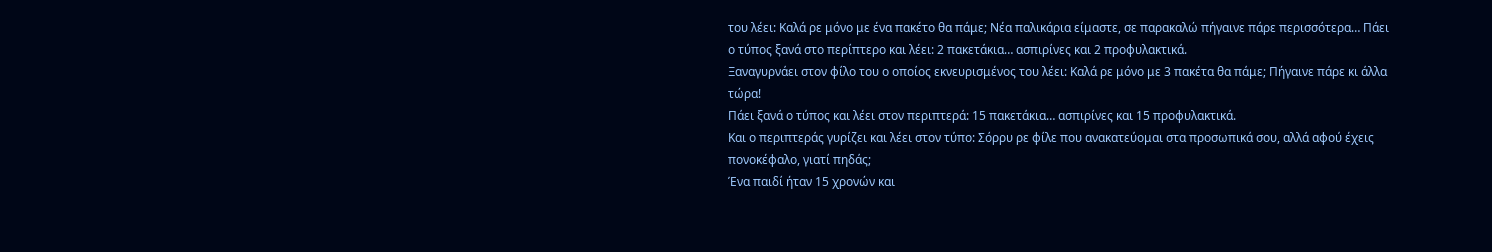του λέει: Καλά ρε μόνο με ένα πακέτο θα πάμε; Νέα παλικάρια είμαστε, σε παρακαλώ πήγαινε πάρε περισσότερα… Πάει ο τύπος ξανά στο περίπτερο και λέει: 2 πακετάκια… ασπιρίνες και 2 προφυλακτικά.
Ξαναγυρνάει στον φίλο του ο οποίος εκνευρισμένος του λέει: Καλά ρε μόνο με 3 πακέτα θα πάμε; Πήγαινε πάρε κι άλλα τώρα!
Πάει ξανά ο τύπος και λέει στον περιπτερά: 15 πακετάκια… ασπιρίνες και 15 προφυλακτικά.
Και ο περιπτεράς γυρίζει και λέει στον τύπο: Σόρρυ ρε φίλε που ανακατεύομαι στα προσωπικά σου, αλλά αφού έχεις πονοκέφαλο, γιατί πηδάς;
Ένα παιδί ήταν 15 χρονών και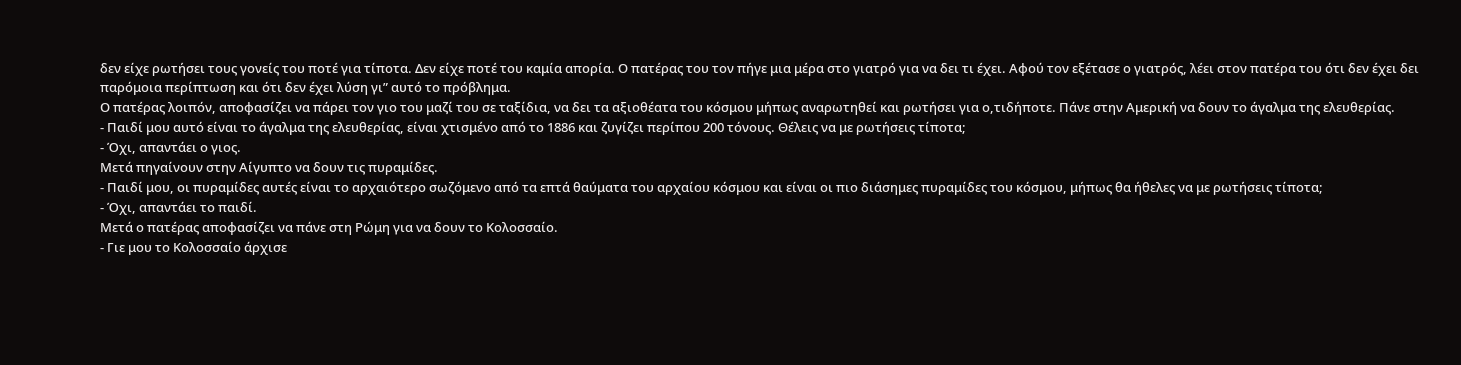δεν είχε ρωτήσει τους γονείς του ποτέ για τίποτα. Δεν είχε ποτέ του καμία απορία. Ο πατέρας του τον πήγε μια μέρα στο γιατρό για να δει τι έχει. Αφού τον εξέτασε ο γιατρός, λέει στον πατέρα του ότι δεν έχει δει παρόμοια περίπτωση και ότι δεν έχει λύση γι” αυτό το πρόβλημα.
Ο πατέρας λοιπόν, αποφασίζει να πάρει τον γιο του μαζί του σε ταξίδια, να δει τα αξιοθέατα του κόσμου μήπως αναρωτηθεί και ρωτήσει για ο,τιδήποτε. Πάνε στην Αμερική να δουν το άγαλμα της ελευθερίας.
- Παιδί μου αυτό είναι το άγαλμα της ελευθερίας, είναι χτισμένο από το 1886 και ζυγίζει περίπου 200 τόνους. Θέλεις να με ρωτήσεις τίποτα;
- Όχι, απαντάει ο γιος.
Μετά πηγαίνουν στην Αίγυπτο να δουν τις πυραμίδες.
- Παιδί μου, οι πυραμίδες αυτές είναι το αρχαιότερο σωζόμενο από τα επτά θαύματα του αρχαίου κόσμου και είναι οι πιο διάσημες πυραμίδες του κόσμου, μήπως θα ήθελες να με ρωτήσεις τίποτα;
- Όχι, απαντάει το παιδί.
Μετά ο πατέρας αποφασίζει να πάνε στη Ρώμη για να δουν το Κολοσσαίο.
- Γιε μου το Κολοσσαίο άρχισε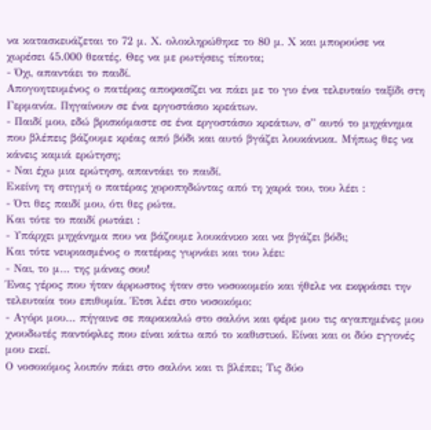να κατασκευάζεται το 72 μ. Χ. ολοκληρώθηκε το 80 μ. Χ και μπορούσε να χωρέσει 45.000 θεατές. Θες να με ρωτήσεις τίποτα;
- Όχι, απαντάει το παιδί.
Απογοητευμένος ο πατέρας αποφασίζει να πάει με το γιο ένα τελευταίο ταξίδι στη Γερμανία. Πηγαίνουν σε ένα εργοστάσιο κρεάτων.
- Παιδί μου, εδώ βρισκόμαστε σε ένα εργοστάσιο κρεάτων, σ” αυτό το μηχάνημα που βλέπεις βάζουμε κρέας από βόδι και αυτό βγάζει λουκάνικα. Μήπως θες να κάνεις καμιά ερώτηση;
- Ναι έχω μια ερώτηση, απαντάει το παιδί.
Εκείνη τη στιγμή ο πατέρας χοροπηδώντας από τη χαρά του, του λέει :
- Ότι θες παιδί μου, ότι θες ρώτα.
Και τότε το παιδί ρωτάει :
- Υπάρχει μηχάνημα που να βάζουμε λουκάνικο και να βγάζει βόδι;
Και τότε νευριασμένος ο πατέρας γυρνάει και του λέει:
- Ναι, το μ… της μάνας σου!
Ένας γέρος που ήταν άρρωστος ήταν στο νοσοκομείο και ήθελε να εκφράσει την τελευταία του επιθυμία. Έτσι λέει στο νοσοκόμο:
- Αγόρι μου… πήγαινε σε παρακαλώ στο σαλόνι και φέρε μου τις αγαπημένες μου χνουδωτές παντόφλες που είναι κάτω από το καθιστικό. Είναι και οι δύο εγγονές μου εκεί.
Ο νοσοκόμος λοιπόν πάει στο σαλόνι και τι βλέπει; Tις δύο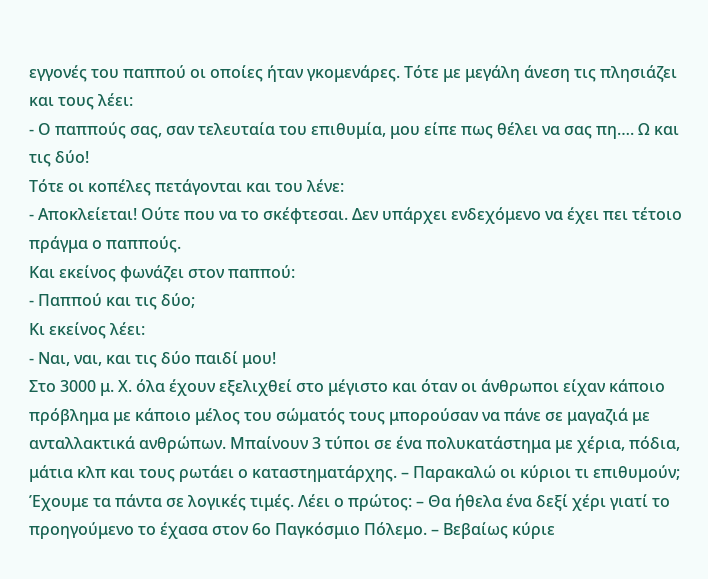εγγονές του παππού οι οποίες ήταν γκομενάρες. Τότε με μεγάλη άνεση τις πλησιάζει και τους λέει:
- Ο παππούς σας, σαν τελευταία του επιθυμία, μου είπε πως θέλει να σας πη…. Ω και τις δύο!
Τότε οι κοπέλες πετάγονται και του λένε:
- Αποκλείεται! Ούτε που να το σκέφτεσαι. Δεν υπάρχει ενδεχόμενο να έχει πει τέτοιο πράγμα ο παππούς.
Και εκείνος φωνάζει στον παππού:
- Παππού και τις δύο;
Κι εκείνος λέει:
- Ναι, ναι, και τις δύο παιδί μου!
Στο 3000 μ. Χ. όλα έχουν εξελιχθεί στο μέγιστο και όταν οι άνθρωποι είχαν κάποιο πρόβλημα με κάποιο μέλος του σώματός τους μπορούσαν να πάνε σε μαγαζιά με ανταλλακτικά ανθρώπων. Μπαίνουν 3 τύποι σε ένα πολυκατάστημα με χέρια, πόδια, μάτια κλπ και τους ρωτάει ο καταστηματάρχης. – Παρακαλώ οι κύριοι τι επιθυμούν; Έχουμε τα πάντα σε λογικές τιμές. Λέει ο πρώτος: – Θα ήθελα ένα δεξί χέρι γιατί το προηγούμενο το έχασα στον 6ο Παγκόσμιο Πόλεμο. – Βεβαίως κύριε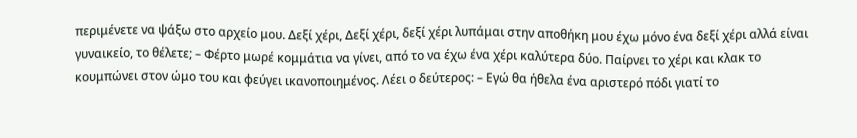περιμένετε να ψάξω στο αρχείο μου. Δεξί χέρι, Δεξί χέρι, δεξί χέρι λυπάμαι στην αποθήκη μου έχω μόνο ένα δεξί χέρι αλλά είναι γυναικείο, το θέλετε; – Φέρτο μωρέ κομμάτια να γίνει, από το να έχω ένα χέρι καλύτερα δύο. Παίρνει το χέρι και κλακ το κουμπώνει στον ώμο του και φεύγει ικανοποιημένος. Λέει ο δεύτερος: – Εγώ θα ήθελα ένα αριστερό πόδι γιατί το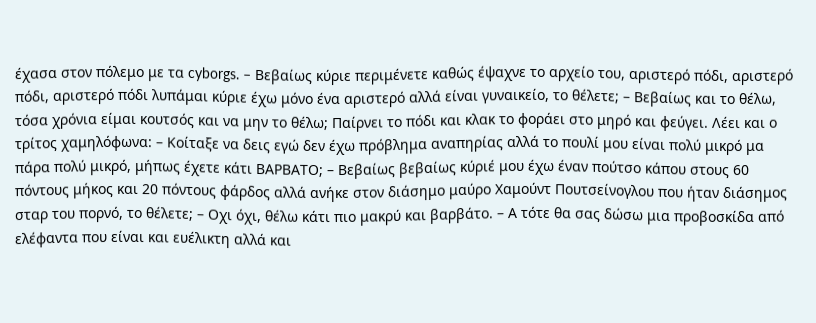έχασα στον πόλεμο με τα cyborgs. – Βεβαίως κύριε περιμένετε καθώς έψαχνε το αρχείο του, αριστερό πόδι, αριστερό πόδι, αριστερό πόδι λυπάμαι κύριε έχω μόνο ένα αριστερό αλλά είναι γυναικείο, το θέλετε; – Βεβαίως και το θέλω, τόσα χρόνια είμαι κουτσός και να μην το θέλω; Παίρνει το πόδι και κλακ το φοράει στο μηρό και φεύγει. Λέει και ο τρίτος χαμηλόφωνα: – Κοίταξε να δεις εγώ δεν έχω πρόβλημα αναπηρίας αλλά το πουλί μου είναι πολύ μικρό μα πάρα πολύ μικρό, μήπως έχετε κάτι ΒΑΡΒΑΤΟ; – Βεβαίως βεβαίως κύριέ μου έχω έναν πούτσο κάπου στους 60 πόντους μήκος και 20 πόντους φάρδος αλλά ανήκε στον διάσημο μαύρο Χαμούντ Πουτσείνογλου που ήταν διάσημος σταρ του πορνό, το θέλετε; – Οχι όχι, θέλω κάτι πιο μακρύ και βαρβάτο. – Α τότε θα σας δώσω μια προβοσκίδα από ελέφαντα που είναι και ευέλικτη αλλά και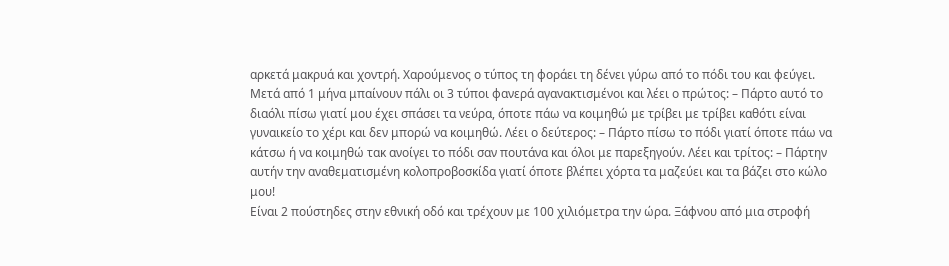αρκετά μακρυά και χοντρή. Χαρούμενος ο τύπος τη φοράει τη δένει γύρω από το πόδι του και φεύγει. Μετά από 1 μήνα μπαίνουν πάλι οι 3 τύποι φανερά αγανακτισμένοι και λέει ο πρώτος: – Πάρτο αυτό το διαόλι πίσω γιατί μου έχει σπάσει τα νεύρα, όποτε πάω να κοιμηθώ με τρίβει με τρίβει καθότι είναι γυναικείο το χέρι και δεν μπορώ να κοιμηθώ. Λέει ο δεύτερος: – Πάρτο πίσω το πόδι γιατί όποτε πάω να κάτσω ή να κοιμηθώ τακ ανοίγει το πόδι σαν πουτάνα και όλοι με παρεξηγούν. Λέει και τρίτος: – Πάρτην αυτήν την αναθεματισμένη κολοπροβοσκίδα γιατί όποτε βλέπει χόρτα τα μαζεύει και τα βάζει στο κώλο μου!
Είναι 2 πούστηδες στην εθνική οδό και τρέχουν με 100 χιλιόμετρα την ώρα. Ξάφνου από μια στροφή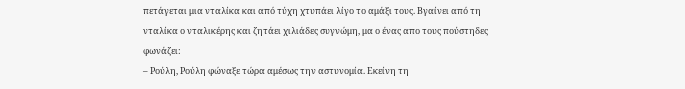πετάγεται μια νταλίκα και από τύχη χτυπάει λίγο το αμάξι τους. Βγαίνει από τη νταλίκα ο νταλικέρης και ζητάει χιλιάδες συγνώμη, μα ο ένας απο τους πούστηδες φωνάζει:
– Ρούλη, Ρούλη φώναξε τώρα αμέσως την αστυνομία. Εκείνη τη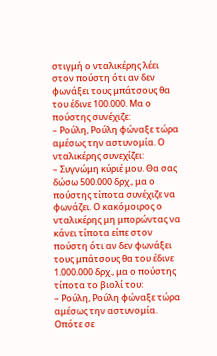στιγμή ο νταλικέρης λέει στον πούστη ότι αν δεν φωνάξει τους μπάτσους θα του έδινε 100.000. Μα ο πούστης συνέχιζε:
– Ρούλη, Ρούλη φώναξε τώρα αμέσως την αστυνομία. Ο νταλικέρης συνεχίζει:
– Συγνώμη κύριέ μου. Θα σας δώσω 500.000 δρχ., μα ο πούστης τίποτα συνέχιζε να φωνάζει. Ο κακόμοιρος ο νταλικέρης μη μπορώντας να κάνει τίποτα είπε στον πούστη ότι αν δεν φωνάξει τους μπάτσους θα του έδινε 1.000.000 δρχ., μα ο πούστης τίποτα το βιολί του:
– Ρούλη, Ρούλη φώναξε τώρα αμέσως την αστυνομία. Οπότε σε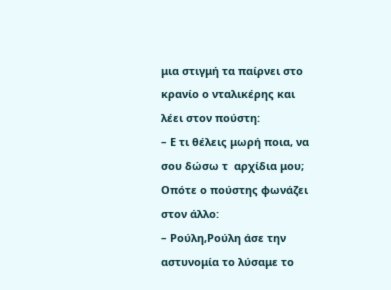μια στιγμή τα παίρνει στο κρανίο ο νταλικέρης και λέει στον πούστη:
– Ε τι θέλεις μωρή ποια, να σου δώσω τ  αρχίδια μου; Οπότε ο πούστης φωνάζει στον άλλο:
– Ρούλη,Ρούλη άσε την αστυνομία το λύσαμε το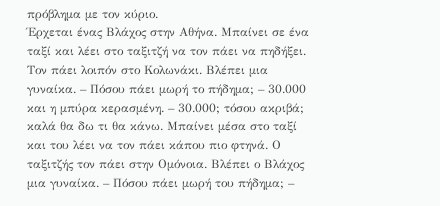πρόβλημα με τον κύριο.
Έρχεται ένας Βλάχος στην Αθήνα. Μπαίνει σε ένα ταξί και λέει στο ταξιτζή να τον πάει να πηδήξει. Τον πάει λοιπόν στο Κολωνάκι. Βλέπει μια γυναίκα. – Πόσου πάει μωρή το πήδημα; – 30.000 και η μπύρα κερασμένη. – 30.000; τόσου ακριβά; καλά θα δω τι θα κάνω. Μπαίνει μέσα στο ταξί και του λέει να τον πάει κάπου πιο φτηνά. Ο ταξιτζής τον πάει στην Ομόνοια. Βλέπει ο Βλάχος μια γυναίκα. – Πόσου πάει μωρή του πήδημα; –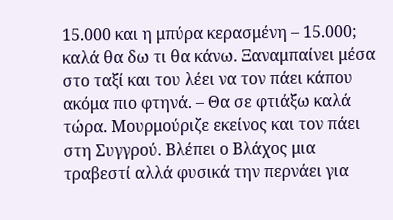15.000 και η μπύρα κερασμένη – 15.000; καλά θα δω τι θα κάνω. Ξαναμπαίνει μέσα στο ταξί και του λέει να τον πάει κάπου ακόμα πιο φτηνά. – Θα σε φτιάξω καλά τώρα. Μουρμούριζε εκείνος και τον πάει στη Συγγρού. Βλέπει ο Βλάχος μια τραβεστί αλλά φυσικά την περνάει για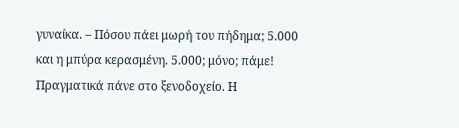γυναίκα. – Πόσου πάει μωρή του πήδημα; 5.000 και η μπύρα κερασμένη. 5.000; μόνο; πάμε! Πραγματικά πάνε στο ξενοδοχείο. Η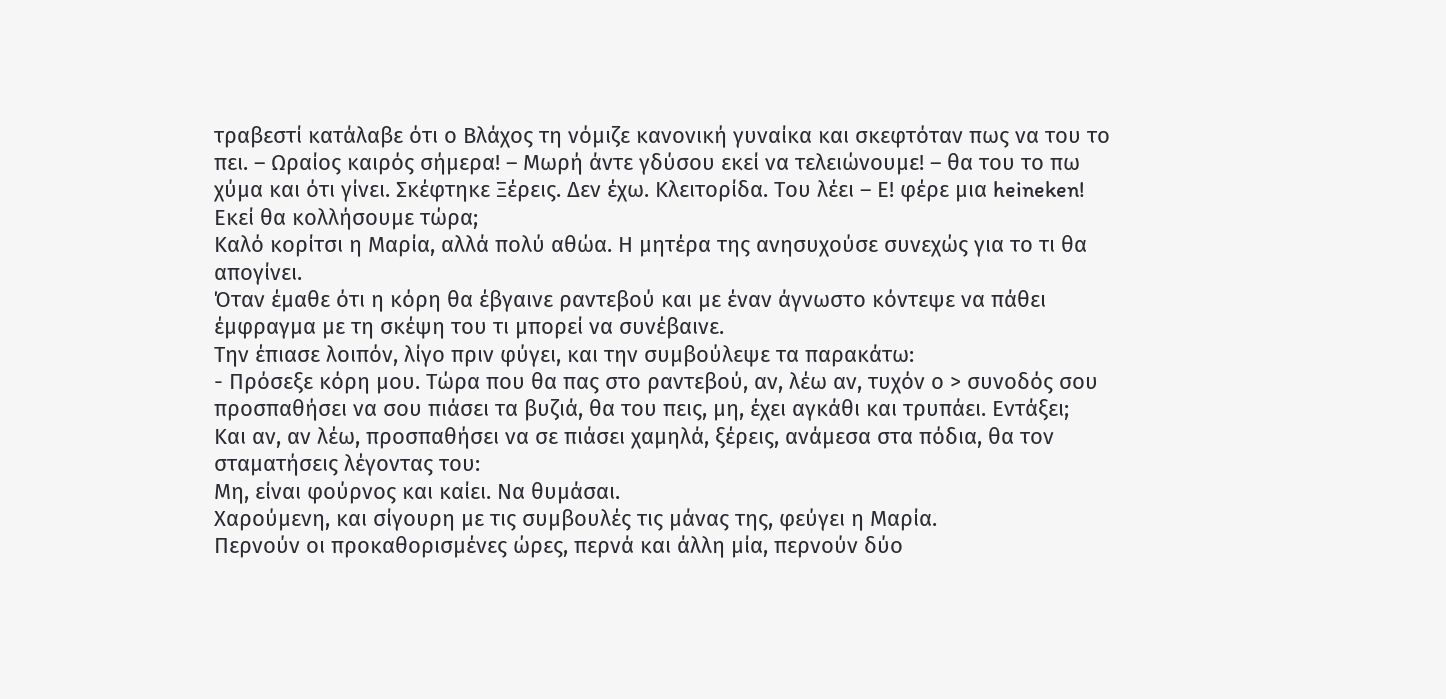τραβεστί κατάλαβε ότι ο Βλάχος τη νόμιζε κανονική γυναίκα και σκεφτόταν πως να του το πει. – Ωραίος καιρός σήμερα! – Μωρή άντε γδύσου εκεί να τελειώνουμε! – θα του το πω χύμα και ότι γίνει. Σκέφτηκε Ξέρεις. Δεν έχω. Κλειτορίδα. Του λέει – Ε! φέρε μια heineken! Εκεί θα κολλήσουμε τώρα;
Kαλό κορίτσι η Μαρία, αλλά πολύ αθώα. Η μητέρα της ανησυχούσε συνεχώς για το τι θα απογίνει.
Όταν έμαθε ότι η κόρη θα έβγαινε ραντεβού και με έναν άγνωστο κόντεψε να πάθει έμφραγμα με τη σκέψη του τι μπορεί να συνέβαινε.
Την έπιασε λοιπόν, λίγο πριν φύγει, και την συμβούλεψε τα παρακάτω:
- Πρόσεξε κόρη μου. Τώρα που θα πας στο ραντεβού, αν, λέω αν, τυχόν ο > συνοδός σου προσπαθήσει να σου πιάσει τα βυζιά, θα του πεις, μη, έχει αγκάθι και τρυπάει. Εντάξει;
Και αν, αν λέω, προσπαθήσει να σε πιάσει χαμηλά, ξέρεις, ανάμεσα στα πόδια, θα τον σταματήσεις λέγοντας του:
Μη, είναι φούρνος και καίει. Να θυμάσαι.
Χαρούμενη, και σίγουρη με τις συμβουλές τις μάνας της, φεύγει η Μαρία.
Περνούν οι προκαθορισμένες ώρες, περνά και άλλη μία, περνούν δύο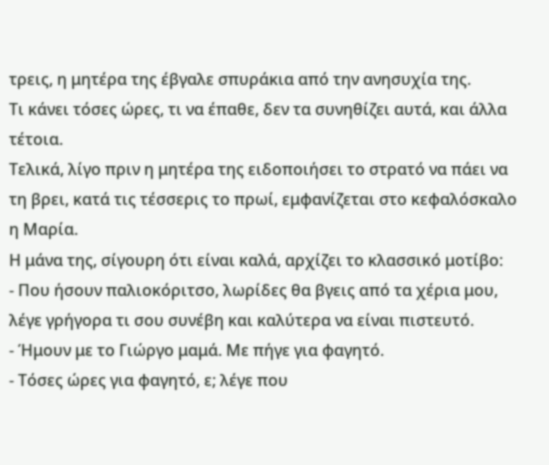τρεις, η μητέρα της έβγαλε σπυράκια από την ανησυχία της.
Τι κάνει τόσες ώρες, τι να έπαθε, δεν τα συνηθίζει αυτά, και άλλα τέτοια.
Τελικά, λίγο πριν η μητέρα της ειδοποιήσει το στρατό να πάει να τη βρει, κατά τις τέσσερις το πρωί, εμφανίζεται στο κεφαλόσκαλο η Μαρία.
Η μάνα της, σίγουρη ότι είναι καλά, αρχίζει το κλασσικό μοτίβο:
- Που ήσουν παλιοκόριτσο, λωρίδες θα βγεις από τα χέρια μου, λέγε γρήγορα τι σου συνέβη και καλύτερα να είναι πιστευτό.
- Ήμουν με το Γιώργο μαμά. Με πήγε για φαγητό.
- Τόσες ώρες για φαγητό, ε; λέγε που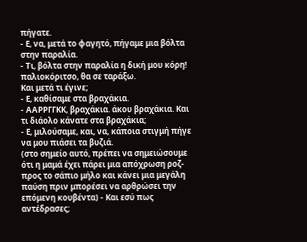πήγατε.
- Ε, να, μετά το φαγητό, πήγαμε μια βόλτα στην παραλία.
- Τι, βόλτα στην παραλία η δική μου κόρη! παλιοκόριτσο, θα σε ταράξω.
Και μετά τι έγινε;
- Ε, καθίσαμε στα βραχάκια.
- ΑΑΡΡΓΓΚΚ, βραχάκια. άκου βραχάκια. Και τι διάολο κάνατε στα βραχάκια;
- Ε, μιλούσαμε, και, να, κάποια στιγμή πήγε να μου πιάσει τα βυζιά.
(στο σημείο αυτό, πρέπει να σημειώσουμε ότι η μαμά έχει πάρει μια απόχρωση ροζ-προς το σάπιο μήλο και κάνει μια μεγάλη παύση πριν μπορέσει να αρθρώσει την επόμενη κουβέντα) - Και εσύ πως αντέδρασες;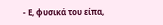- Ε, φυσικά του είπα,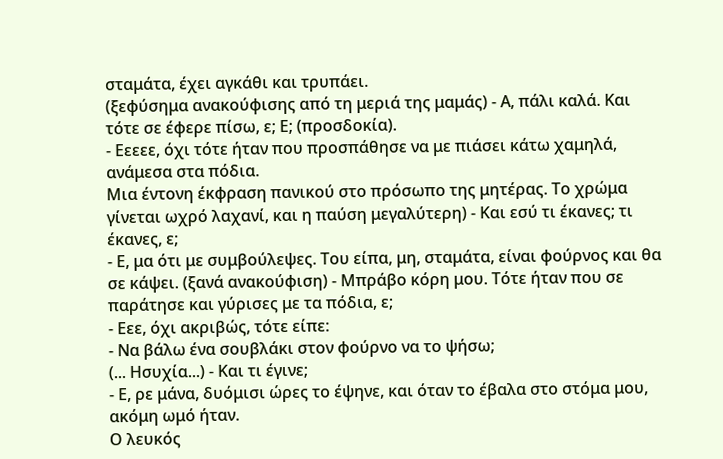σταμάτα, έχει αγκάθι και τρυπάει.
(ξεφύσημα ανακούφισης από τη μεριά της μαμάς) - Α, πάλι καλά. Και τότε σε έφερε πίσω, ε; Ε; (προσδοκία).
- Εεεεε, όχι τότε ήταν που προσπάθησε να με πιάσει κάτω χαμηλά, ανάμεσα στα πόδια.
Μια έντονη έκφραση πανικού στο πρόσωπο της μητέρας. Το χρώμα γίνεται ωχρό λαχανί, και η παύση μεγαλύτερη) - Και εσύ τι έκανες; τι έκανες, ε;
- Ε, μα ότι με συμβούλεψες. Του είπα, μη, σταμάτα, είναι φούρνος και θα σε κάψει. (ξανά ανακούφιση) - Μπράβο κόρη μου. Τότε ήταν που σε παράτησε και γύρισες με τα πόδια, ε;
- Εεε, όχι ακριβώς, τότε είπε:
- Να βάλω ένα σουβλάκι στον φούρνο να το ψήσω;
(... Ησυχία...) - Και τι έγινε;
- Ε, ρε μάνα, δυόμισι ώρες το έψηνε, και όταν το έβαλα στο στόμα μου, ακόμη ωμό ήταν.
Ο λευκός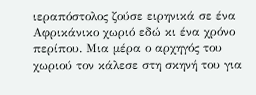ιεραπόστολος ζούσε ειρηνικά σε ένα Αφρικάνικο χωριό εδώ κι ένα χρόνο περίπου. Μια μέρα ο αρχηγός του χωριού τον κάλεσε στη σκηνή του για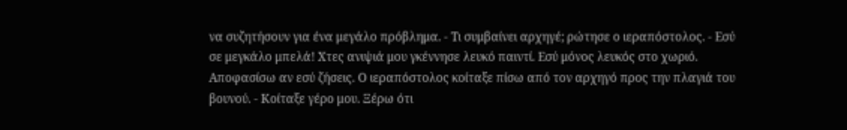να συζητήσουν για ένα μεγάλο πρόβλημα. - Τι συμβαίνει αρχηγέ; ρώτησε ο ιεραπόστολος. - Εσύ σε μεγκάλο μπελά! Χτες ανιψιά μου γκέννησε λευκό παιντί. Εσύ μόνος λευκός στο χωριό. Αποφασίσω αν εσύ ζήσεις. Ο ιεραπόστολος κοίταξε πίσω από τον αρχηγό προς την πλαγιά του βουνού. - Κοίταξε γέρο μου. Ξέρω ότι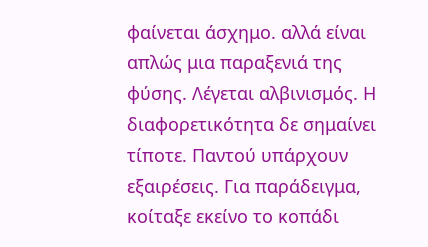φαίνεται άσχημο. αλλά είναι απλώς μια παραξενιά της φύσης. Λέγεται αλβινισμός. Η διαφορετικότητα δε σημαίνει τίποτε. Παντού υπάρχουν εξαιρέσεις. Για παράδειγμα, κοίταξε εκείνο το κοπάδι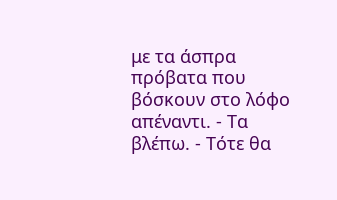με τα άσπρα πρόβατα που βόσκουν στο λόφο απέναντι. - Τα βλέπω. - Τότε θα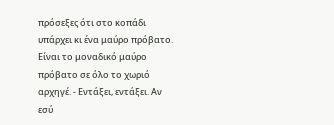πρόσεξες ότι στο κοπάδι υπάρχει κι ένα μαύρο πρόβατο. Είναι το μοναδικό μαύρο πρόβατο σε όλο το χωριό αρχηγέ. - Εντάξει, εντάξει. Αν εσύ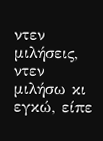ντεν μιλήσεις, ντεν μιλήσω κι εγκώ, είπε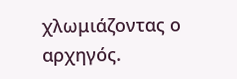χλωμιάζοντας ο αρχηγός.